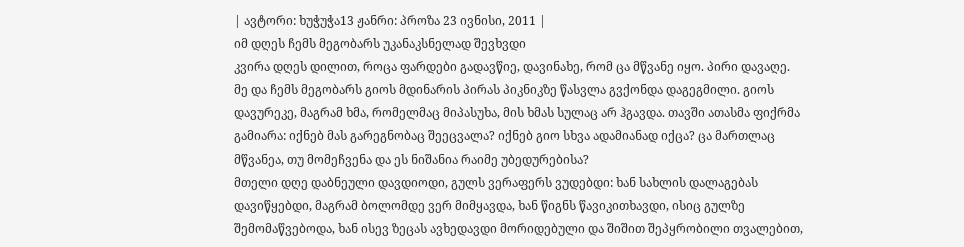| ავტორი: ხუჭუჭა13 ჟანრი: პროზა 23 ივნისი, 2011 |
იმ დღეს ჩემს მეგობარს უკანაკსნელად შევხვდი
კვირა დღეს დილით, როცა ფარდები გადავწიე, დავინახე, რომ ცა მწვანე იყო. პირი დავაღე. მე და ჩემს მეგობარს გიოს მდინარის პირას პიკნიკზე წასვლა გვქონდა დაგეგმილი. გიოს დავურეკე, მაგრამ ხმა, რომელმაც მიპასუხა, მის ხმას სულაც არ ჰგავდა. თავში ათასმა ფიქრმა გამიარა: იქნებ მას გარეგნობაც შეეცვალა? იქნებ გიო სხვა ადამიანად იქცა? ცა მართლაც მწვანეა, თუ მომეჩვენა და ეს ნიშანია რაიმე უბედურებისა?
მთელი დღე დაბნეული დავდიოდი, გულს ვერაფერს ვუდებდი: ხან სახლის დალაგებას დავიწყებდი, მაგრამ ბოლომდე ვერ მიმყავდა, ხან წიგნს წავიკითხავდი, ისიც გულზე შემომაწვებოდა, ხან ისევ ზეცას ავხედავდი მორიდებული და შიშით შეპყრობილი თვალებით,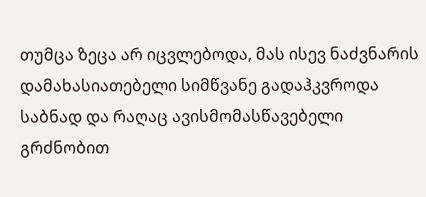თუმცა ზეცა არ იცვლებოდა, მას ისევ ნაძვნარის დამახასიათებელი სიმწვანე გადაჰკვროდა საბნად და რაღაც ავისმომასწავებელი გრძნობით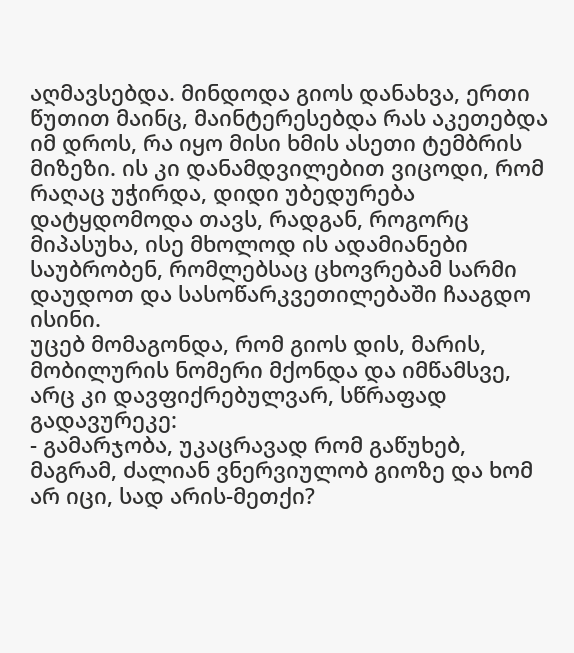აღმავსებდა. მინდოდა გიოს დანახვა, ერთი წუთით მაინც, მაინტერესებდა რას აკეთებდა იმ დროს, რა იყო მისი ხმის ასეთი ტემბრის მიზეზი. ის კი დანამდვილებით ვიცოდი, რომ რაღაც უჭირდა, დიდი უბედურება დატყდომოდა თავს, რადგან, როგორც მიპასუხა, ისე მხოლოდ ის ადამიანები საუბრობენ, რომლებსაც ცხოვრებამ სარმი დაუდოთ და სასოწარკვეთილებაში ჩააგდო ისინი.
უცებ მომაგონდა, რომ გიოს დის, მარის, მობილურის ნომერი მქონდა და იმწამსვე, არც კი დავფიქრებულვარ, სწრაფად გადავურეკე:
- გამარჯობა, უკაცრავად რომ გაწუხებ, მაგრამ, ძალიან ვნერვიულობ გიოზე და ხომ არ იცი, სად არის-მეთქი?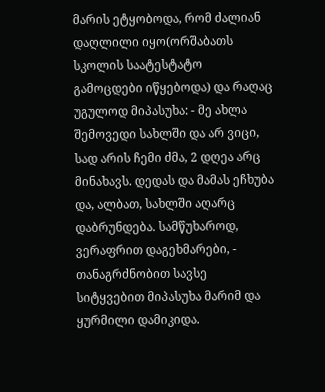მარის ეტყობოდა, რომ ძალიან დაღლილი იყო(ორშაბათს სკოლის საატესტატო გამოცდები იწყებოდა) და რაღაც უგულოდ მიპასუხა: - მე ახლა შემოვედი სახლში და არ ვიცი, სად არის ჩემი ძმა, 2 დღეა არც მინახავს. დედას და მამას ეჩხუბა და, ალბათ, სახლში აღარც დაბრუნდება. სამწუხაროდ, ვერაფრით დაგეხმარები, - თანაგრძნობით სავსე სიტყვებით მიპასუხა მარიმ და ყურმილი დამიკიდა.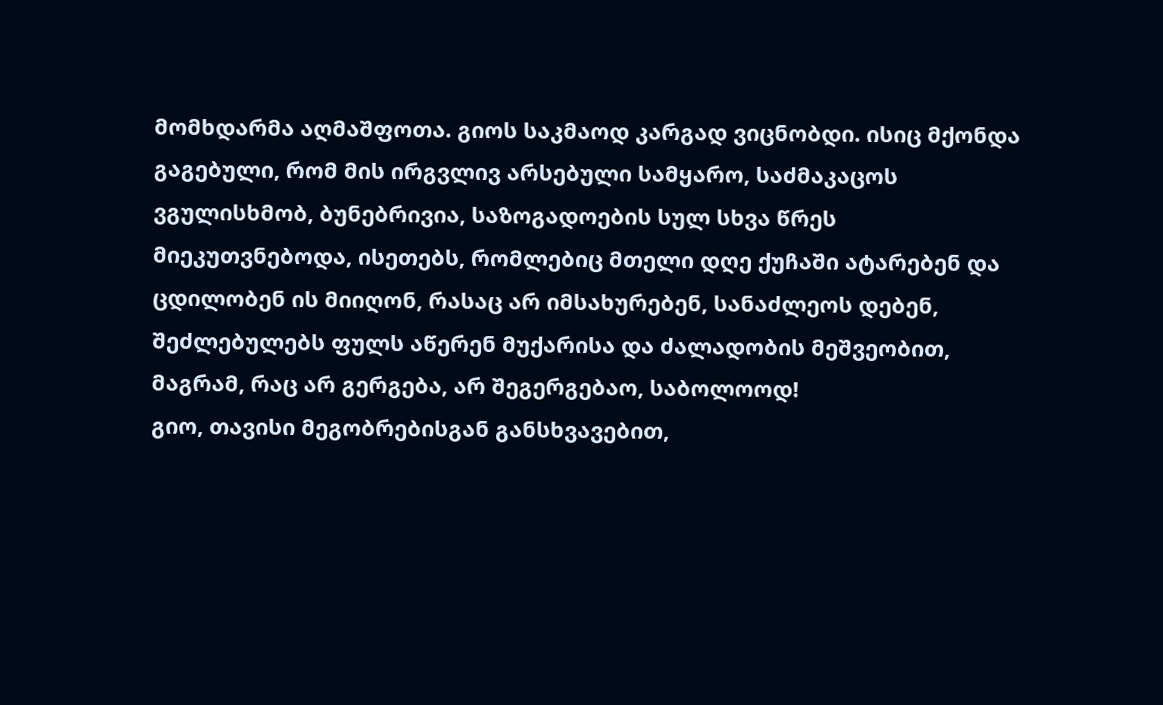მომხდარმა აღმაშფოთა. გიოს საკმაოდ კარგად ვიცნობდი. ისიც მქონდა გაგებული, რომ მის ირგვლივ არსებული სამყარო, საძმაკაცოს ვგულისხმობ, ბუნებრივია, საზოგადოების სულ სხვა წრეს მიეკუთვნებოდა, ისეთებს, რომლებიც მთელი დღე ქუჩაში ატარებენ და ცდილობენ ის მიიღონ, რასაც არ იმსახურებენ, სანაძლეოს დებენ, შეძლებულებს ფულს აწერენ მუქარისა და ძალადობის მეშვეობით, მაგრამ, რაც არ გერგება, არ შეგერგებაო, საბოლოოდ!
გიო, თავისი მეგობრებისგან განსხვავებით,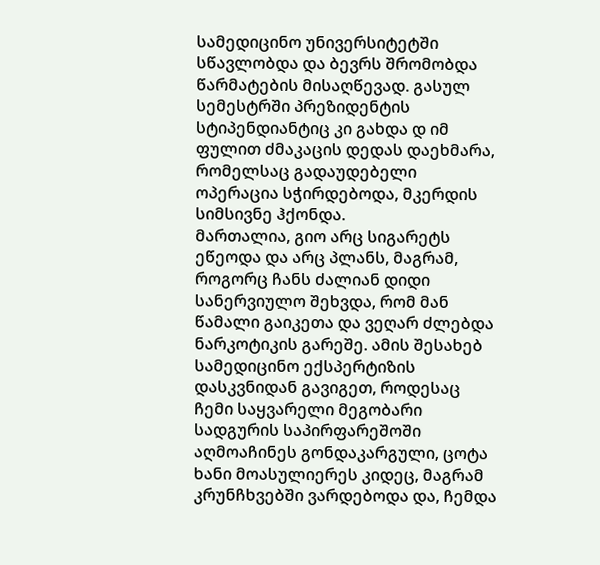სამედიცინო უნივერსიტეტში სწავლობდა და ბევრს შრომობდა წარმატების მისაღწევად. გასულ სემესტრში პრეზიდენტის სტიპენდიანტიც კი გახდა დ იმ ფულით ძმაკაცის დედას დაეხმარა, რომელსაც გადაუდებელი ოპერაცია სჭირდებოდა, მკერდის სიმსივნე ჰქონდა.
მართალია, გიო არც სიგარეტს ეწეოდა და არც პლანს, მაგრამ, როგორც ჩანს ძალიან დიდი სანერვიულო შეხვდა, რომ მან წამალი გაიკეთა და ვეღარ ძლებდა ნარკოტიკის გარეშე. ამის შესახებ სამედიცინო ექსპერტიზის დასკვნიდან გავიგეთ, როდესაც ჩემი საყვარელი მეგობარი სადგურის საპირფარეშოში აღმოაჩინეს გონდაკარგული, ცოტა ხანი მოასულიერეს კიდეც, მაგრამ კრუნჩხვებში ვარდებოდა და, ჩემდა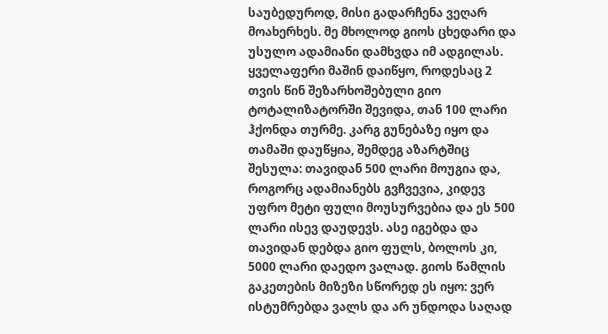საუბედუროდ, მისი გადარჩენა ვეღარ მოახერხეს. მე მხოლოდ გიოს ცხედარი და უსულო ადამიანი დამხვდა იმ ადგილას.
ყველაფერი მაშინ დაიწყო, როდესაც 2 თვის წინ შეზარხოშებული გიო ტოტალიზატორში შევიდა, თან 100 ლარი ჰქონდა თურმე. კარგ გუნებაზე იყო და თამაში დაუწყია, შემდეგ აზარტშიც შესულა: თავიდან 500 ლარი მოუგია და, როგორც ადამიანებს გვჩვევია, კიდევ უფრო მეტი ფული მოუსურვებია და ეს 500 ლარი ისევ დაუდევს. ასე იგებდა და თავიდან დებდა გიო ფულს, ბოლოს კი, 5000 ლარი დაედო ვალად. გიოს წამლის გაკეთების მიზეზი სწორედ ეს იყო: ვერ ისტუმრებდა ვალს და არ უნდოდა საღად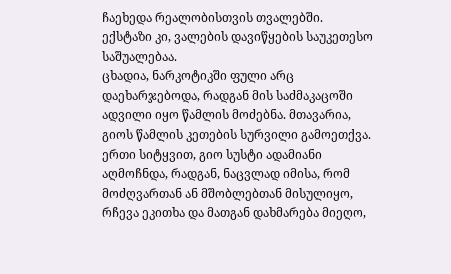ჩაეხედა რეალობისთვის თვალებში. ექსტაზი კი, ვალების დავიწყების საუკეთესო საშუალებაა.
ცხადია, ნარკოტიკში ფული არც დაეხარჯებოდა, რადგან მის საძმაკაცოში ადვილი იყო წამლის მოძებნა. მთავარია, გიოს წამლის კეთების სურვილი გამოეთქვა. ერთი სიტყვით, გიო სუსტი ადამიანი აღმოჩნდა, რადგან, ნაცვლად იმისა, რომ მოძღვართან ან მშობლებთან მისულიყო, რჩევა ეკითხა და მათგან დახმარება მიეღო,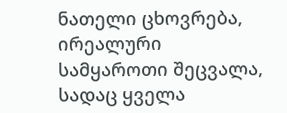ნათელი ცხოვრება, ირეალური სამყაროთი შეცვალა, სადაც ყველა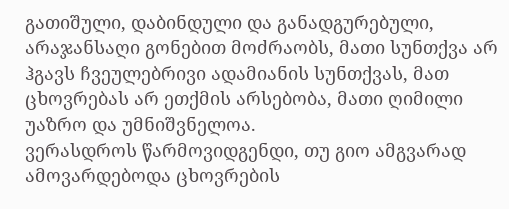გათიშული, დაბინდული და განადგურებული, არაჯანსაღი გონებით მოძრაობს, მათი სუნთქვა არ ჰგავს ჩვეულებრივი ადამიანის სუნთქვას, მათ ცხოვრებას არ ეთქმის არსებობა, მათი ღიმილი უაზრო და უმნიშვნელოა.
ვერასდროს წარმოვიდგენდი, თუ გიო ამგვარად ამოვარდებოდა ცხოვრების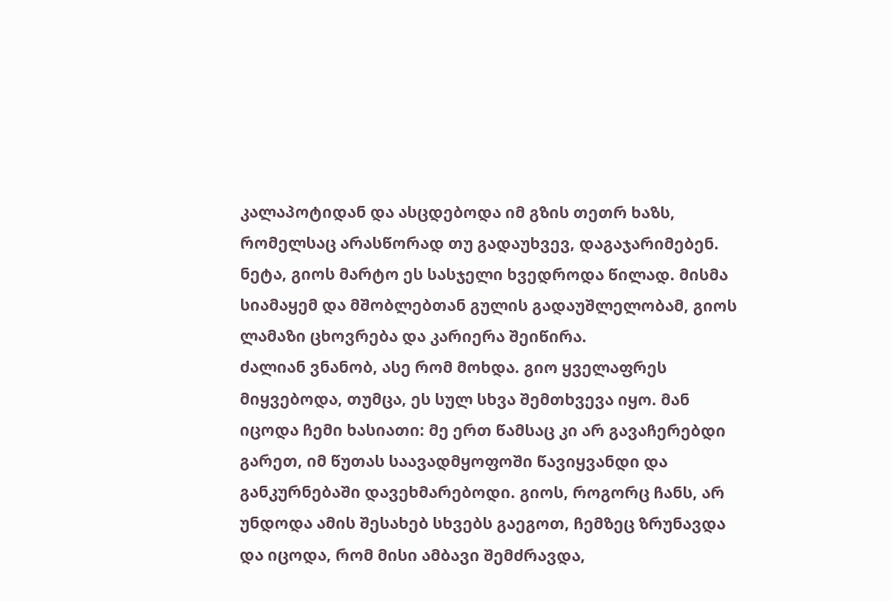კალაპოტიდან და ასცდებოდა იმ გზის თეთრ ხაზს, რომელსაც არასწორად თუ გადაუხვევ, დაგაჯარიმებენ. ნეტა, გიოს მარტო ეს სასჯელი ხვედროდა წილად. მისმა სიამაყემ და მშობლებთან გულის გადაუშლელობამ, გიოს ლამაზი ცხოვრება და კარიერა შეიწირა.
ძალიან ვნანობ, ასე რომ მოხდა. გიო ყველაფრეს მიყვებოდა, თუმცა, ეს სულ სხვა შემთხვევა იყო. მან იცოდა ჩემი ხასიათი: მე ერთ წამსაც კი არ გავაჩერებდი გარეთ, იმ წუთას საავადმყოფოში წავიყვანდი და განკურნებაში დავეხმარებოდი. გიოს, როგორც ჩანს, არ უნდოდა ამის შესახებ სხვებს გაეგოთ, ჩემზეც ზრუნავდა და იცოდა, რომ მისი ამბავი შემძრავდა,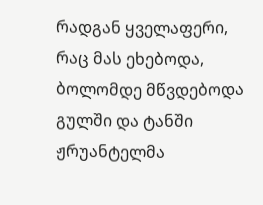რადგან ყველაფერი, რაც მას ეხებოდა, ბოლომდე მწვდებოდა გულში და ტანში ჟრუანტელმა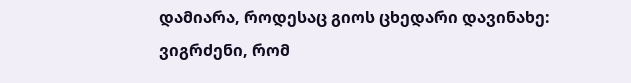დამიარა, როდესაც გიოს ცხედარი დავინახე: ვიგრძენი, რომ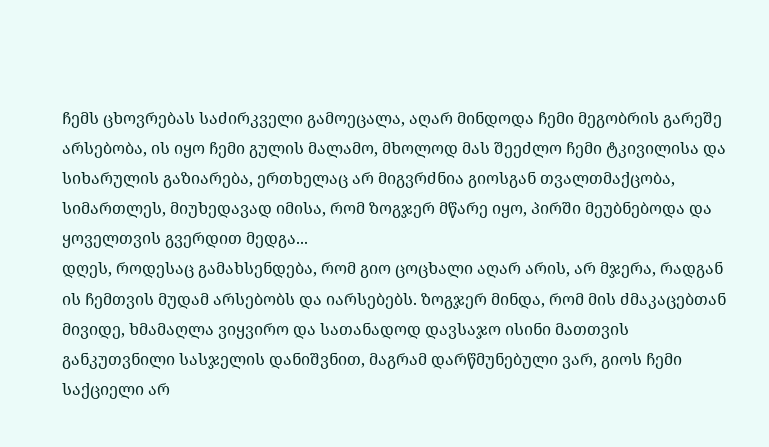ჩემს ცხოვრებას საძირკველი გამოეცალა, აღარ მინდოდა ჩემი მეგობრის გარეშე არსებობა, ის იყო ჩემი გულის მალამო, მხოლოდ მას შეეძლო ჩემი ტკივილისა და სიხარულის გაზიარება, ერთხელაც არ მიგვრძნია გიოსგან თვალთმაქცობა, სიმართლეს, მიუხედავად იმისა, რომ ზოგჯერ მწარე იყო, პირში მეუბნებოდა და ყოველთვის გვერდით მედგა...
დღეს, როდესაც გამახსენდება, რომ გიო ცოცხალი აღარ არის, არ მჯერა, რადგან ის ჩემთვის მუდამ არსებობს და იარსებებს. ზოგჯერ მინდა, რომ მის ძმაკაცებთან მივიდე, ხმამაღლა ვიყვირო და სათანადოდ დავსაჯო ისინი მათთვის განკუთვნილი სასჯელის დანიშვნით, მაგრამ დარწმუნებული ვარ, გიოს ჩემი საქციელი არ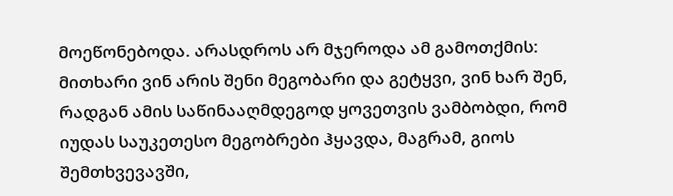მოეწონებოდა. არასდროს არ მჯეროდა ამ გამოთქმის: მითხარი ვინ არის შენი მეგობარი და გეტყვი, ვინ ხარ შენ, რადგან ამის საწინააღმდეგოდ ყოვეთვის ვამბობდი, რომ იუდას საუკეთესო მეგობრები ჰყავდა, მაგრამ, გიოს შემთხვევავში,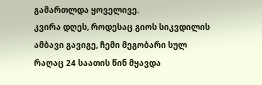გამართლდა ყოველივე.
კვირა დღეს, როდესაც გიოს სიკვდილის ამბავი გავიგე, ჩემი მეგობარი სულ რაღაც 24 საათის წინ მყავდა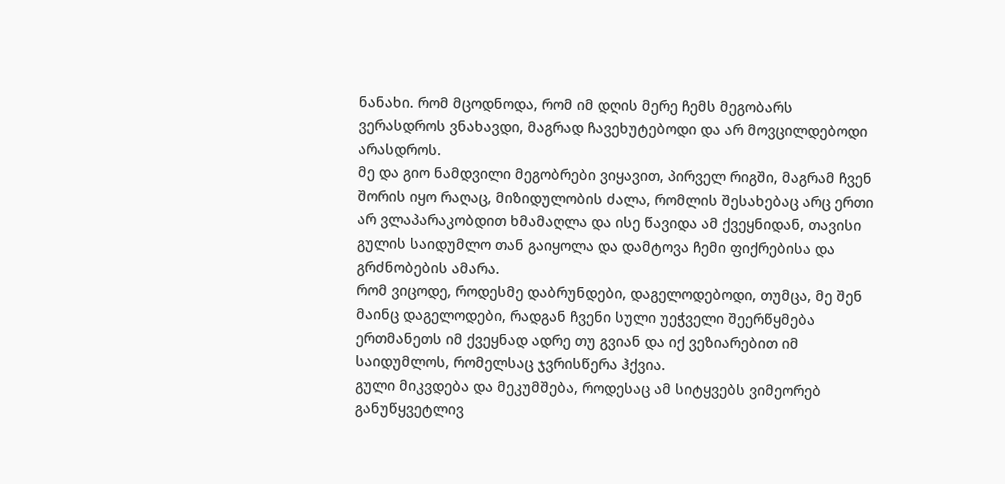ნანახი. რომ მცოდნოდა, რომ იმ დღის მერე ჩემს მეგობარს ვერასდროს ვნახავდი, მაგრად ჩავეხუტებოდი და არ მოვცილდებოდი არასდროს.
მე და გიო ნამდვილი მეგობრები ვიყავით, პირველ რიგში, მაგრამ ჩვენ შორის იყო რაღაც, მიზიდულობის ძალა, რომლის შესახებაც არც ერთი არ ვლაპარაკობდით ხმამაღლა და ისე წავიდა ამ ქვეყნიდან, თავისი გულის საიდუმლო თან გაიყოლა და დამტოვა ჩემი ფიქრებისა და გრძნობების ამარა.
რომ ვიცოდე, როდესმე დაბრუნდები, დაგელოდებოდი, თუმცა, მე შენ მაინც დაგელოდები, რადგან ჩვენი სული უეჭველი შეერწყმება ერთმანეთს იმ ქვეყნად ადრე თუ გვიან და იქ ვეზიარებით იმ საიდუმლოს, რომელსაც ჯვრისწერა ჰქვია.
გული მიკვდება და მეკუმშება, როდესაც ამ სიტყვებს ვიმეორებ განუწყვეტლივ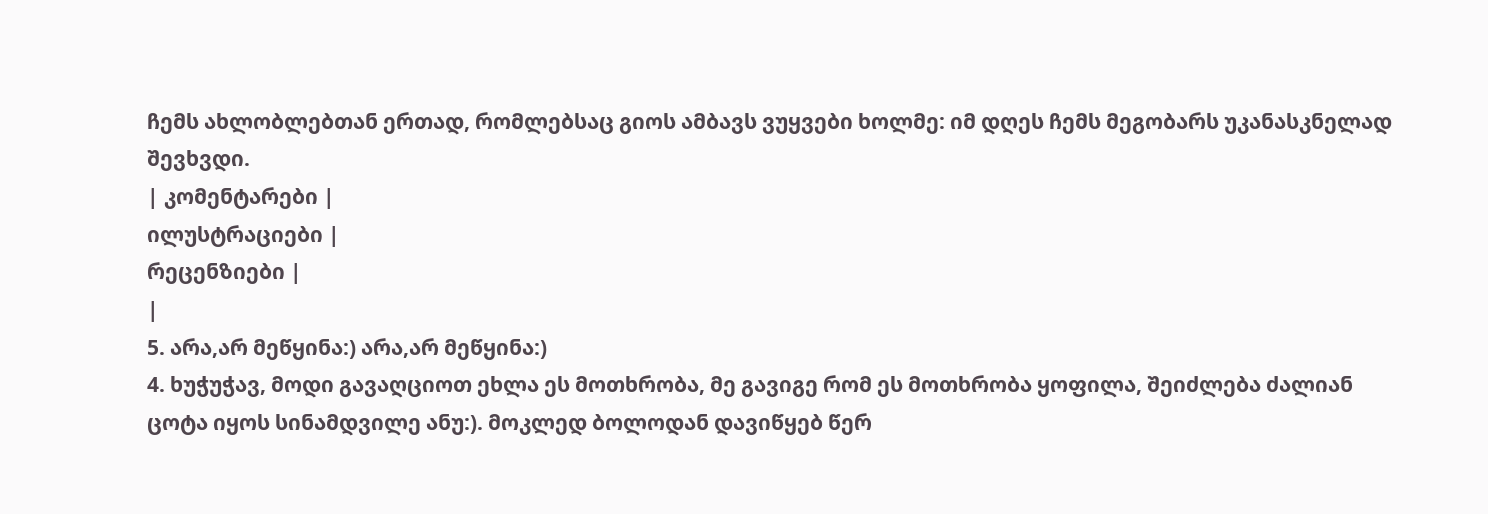ჩემს ახლობლებთან ერთად, რომლებსაც გიოს ამბავს ვუყვები ხოლმე: იმ დღეს ჩემს მეგობარს უკანასკნელად შევხვდი.
| კომენტარები |
ილუსტრაციები |
რეცენზიები |
|
5. არა,არ მეწყინა:) არა,არ მეწყინა:)
4. ხუჭუჭავ, მოდი გავაღციოთ ეხლა ეს მოთხრობა, მე გავიგე რომ ეს მოთხრობა ყოფილა, შეიძლება ძალიან ცოტა იყოს სინამდვილე ანუ:). მოკლედ ბოლოდან დავიწყებ წერ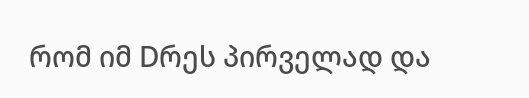რომ იმ Dრეს პირველად და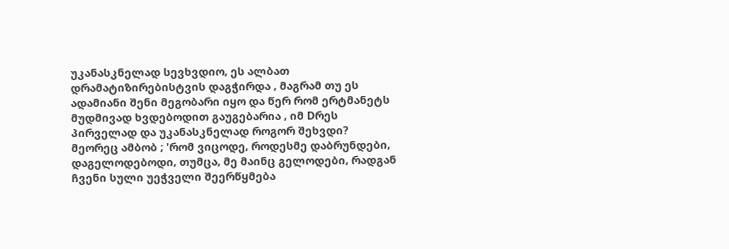უკანასკნელად სევხვდიო, ეს ალბათ დრამატიზირებისტვის დაგჭირდა , მაგრამ თუ ეს ადამიანი შენი მეგობარი იყო და წერ რომ ერტმანეტს მუდმივად ხვდებოდით გაუგებარია , იმ Dრეს პირველად და უკანასკნელად როგორ შეხვდი? მეორეც ამბობ ; 'რომ ვიცოდე, როდესმე დაბრუნდები, დაგელოდებოდი, თუმცა, მე მაინც გელოდები, რადგან ჩვენი სული უეჭველი შეერწყმება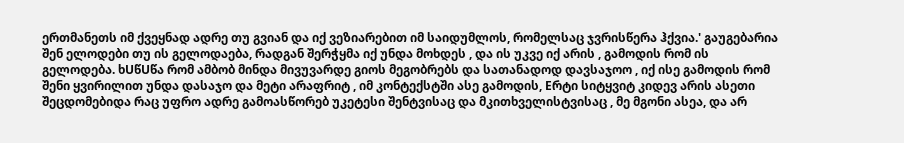ერთმანეთს იმ ქვეყნად ადრე თუ გვიან და იქ ვეზიარებით იმ საიდუმლოს, რომელსაც ჯვრისწერა ჰქვია.' გაუგებარია შენ ელოდები თუ ის გელოდაება, რადგან შერჭყმა იქ უნდა მოხდეს , და ის უკვე იქ არის , გამოდის რომ ის გელოდება. ხUწUწა რომ ამბობ მინდა მივუვარდე გიოს მეგობრებს და სათანადოდ დავსაჯოო , იქ ისე გამოდის რომ შენი ყვირილით უნდა დასაჯო და მეტი არაფრიტ , იმ კონტექსტში ასე გამოდის, Eრტი სიტყვიტ კიდევ არის ასეთი შეცდომებიდა რაც უფრო ადრე გამოასწორებ უკეტესი შენტვისაც და მკითხველისტვისაც , მე მგონი ასეა, და არ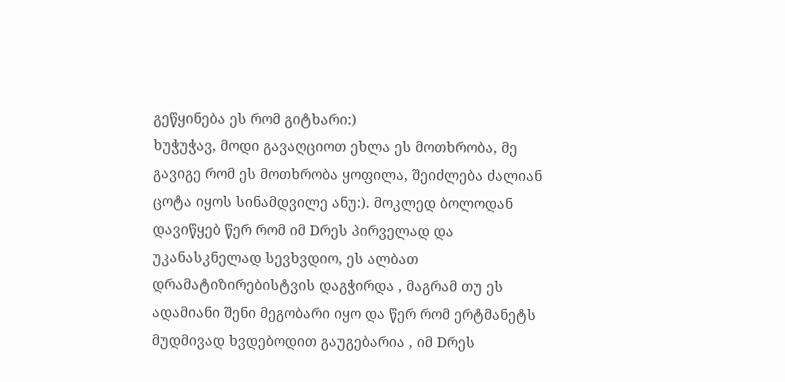გეწყინება ეს რომ გიტხარი:)
ხუჭუჭავ, მოდი გავაღციოთ ეხლა ეს მოთხრობა, მე გავიგე რომ ეს მოთხრობა ყოფილა, შეიძლება ძალიან ცოტა იყოს სინამდვილე ანუ:). მოკლედ ბოლოდან დავიწყებ წერ რომ იმ Dრეს პირველად და უკანასკნელად სევხვდიო, ეს ალბათ დრამატიზირებისტვის დაგჭირდა , მაგრამ თუ ეს ადამიანი შენი მეგობარი იყო და წერ რომ ერტმანეტს მუდმივად ხვდებოდით გაუგებარია , იმ Dრეს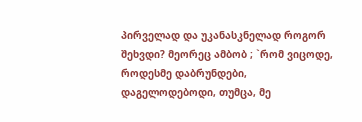პირველად და უკანასკნელად როგორ შეხვდი? მეორეც ამბობ ; `რომ ვიცოდე, როდესმე დაბრუნდები, დაგელოდებოდი, თუმცა, მე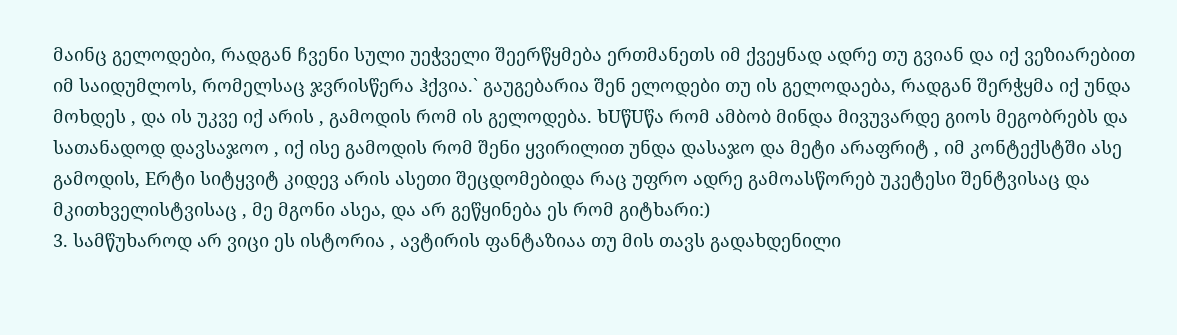მაინც გელოდები, რადგან ჩვენი სული უეჭველი შეერწყმება ერთმანეთს იმ ქვეყნად ადრე თუ გვიან და იქ ვეზიარებით იმ საიდუმლოს, რომელსაც ჯვრისწერა ჰქვია.` გაუგებარია შენ ელოდები თუ ის გელოდაება, რადგან შერჭყმა იქ უნდა მოხდეს , და ის უკვე იქ არის , გამოდის რომ ის გელოდება. ხUწUწა რომ ამბობ მინდა მივუვარდე გიოს მეგობრებს და სათანადოდ დავსაჯოო , იქ ისე გამოდის რომ შენი ყვირილით უნდა დასაჯო და მეტი არაფრიტ , იმ კონტექსტში ასე გამოდის, Eრტი სიტყვიტ კიდევ არის ასეთი შეცდომებიდა რაც უფრო ადრე გამოასწორებ უკეტესი შენტვისაც და მკითხველისტვისაც , მე მგონი ასეა, და არ გეწყინება ეს რომ გიტხარი:)
3. სამწუხაროდ არ ვიცი ეს ისტორია , ავტირის ფანტაზიაა თუ მის თავს გადახდენილი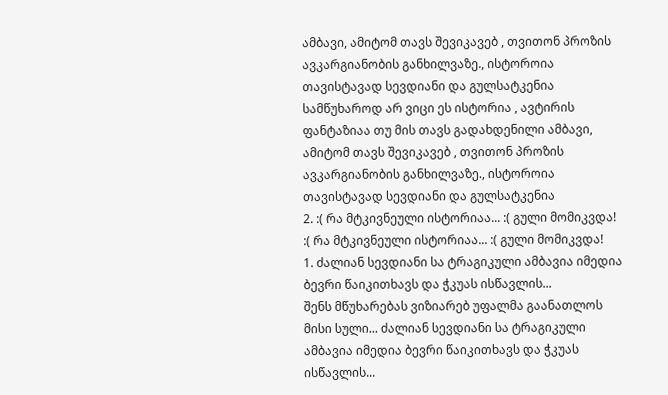ამბავი, ამიტომ თავს შევიკავებ , თვითონ პროზის ავკარგიანობის განხილვაზე., ისტოროია თავისტავად სევდიანი და გულსატკენია სამწუხაროდ არ ვიცი ეს ისტორია , ავტირის ფანტაზიაა თუ მის თავს გადახდენილი ამბავი, ამიტომ თავს შევიკავებ , თვითონ პროზის ავკარგიანობის განხილვაზე., ისტოროია თავისტავად სევდიანი და გულსატკენია
2. :( რა მტკივნეული ისტორიაა... :( გული მომიკვდა! :( რა მტკივნეული ისტორიაა... :( გული მომიკვდა!
1. ძალიან სევდიანი სა ტრაგიკული ამბავია იმედია ბევრი წაიკითხავს და ჭკუას ისწავლის...
შენს მწუხარებას ვიზიარებ უფალმა გაანათლოს მისი სული... ძალიან სევდიანი სა ტრაგიკული ამბავია იმედია ბევრი წაიკითხავს და ჭკუას ისწავლის...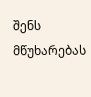შენს მწუხარებას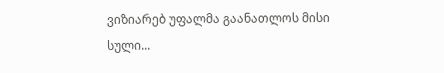ვიზიარებ უფალმა გაანათლოს მისი სული...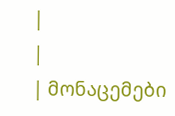|
|
| მონაცემები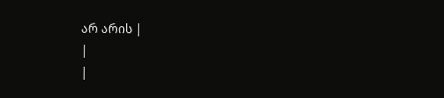არ არის |
|
|